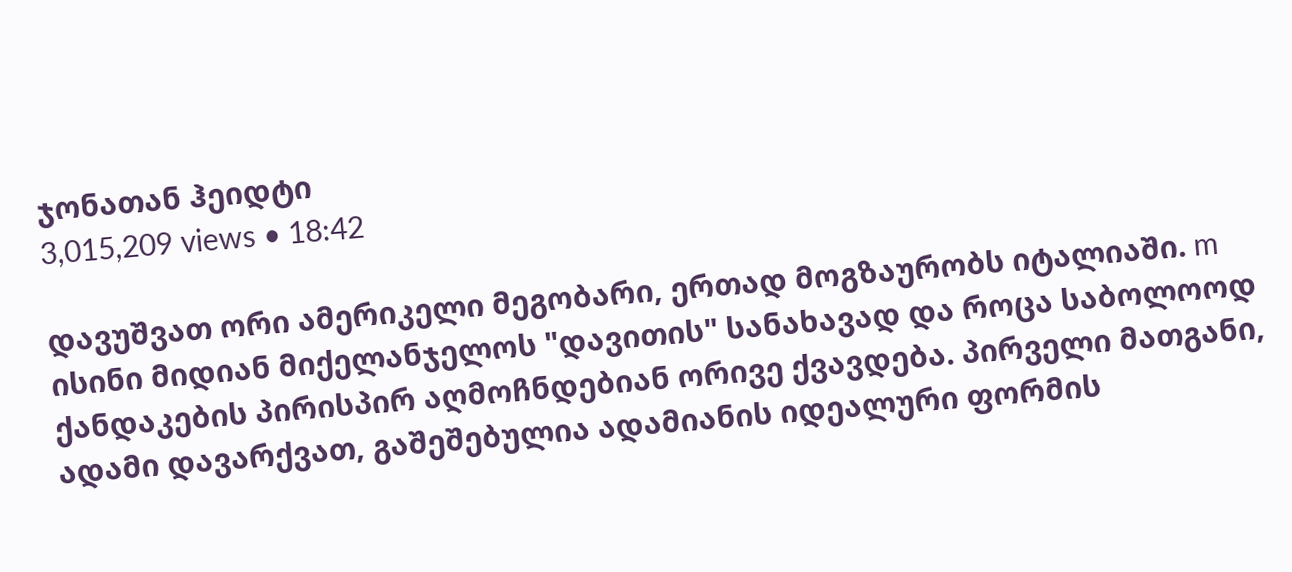ჯონათან ჰეიდტი
3,015,209 views • 18:42

დავუშვათ ორი ამერიკელი მეგობარი, ერთად მოგზაურობს იტალიაში. m ისინი მიდიან მიქელანჯელოს "დავითის" სანახავად და როცა საბოლოოდ ქანდაკების პირისპირ აღმოჩნდებიან ორივე ქვავდება. პირველი მათგანი, ადამი დავარქვათ, გაშეშებულია ადამიანის იდეალური ფორმის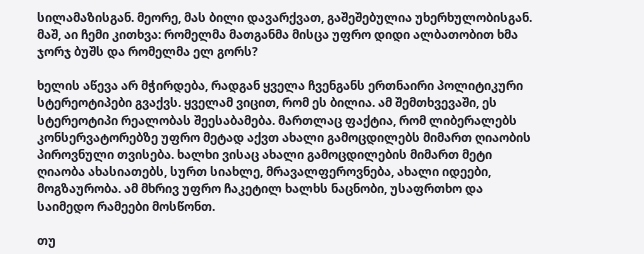სილამაზისგან. მეორე, მას ბილი დავარქვათ, გაშეშებულია უხერხულობისგან. მაშ, აი ჩემი კითხვა: რომელმა მათგანმა მისცა უფრო დიდი ალბათობით ხმა ჯორჯ ბუშს და რომელმა ელ გორს?

ხელის აწევა არ მჭირდება, რადგან ყველა ჩვენგანს ერთნაირი პოლიტიკური სტერეოტიპები გვაქვს. ყველამ ვიცით, რომ ეს ბილია. ამ შემთხვევაში, ეს სტერეოტიპი რეალობას შეესაბამება. მართლაც ფაქტია, რომ ლიბერალებს კონსერვატორებზე უფრო მეტად აქვთ ახალი გამოცდილებს მიმართ ღიაობის პიროვნული თვისება. ხალხი ვისაც ახალი გამოცდილების მიმართ მეტი ღიაობა ახასიათებს, სურთ სიახლე, მრავალფეროვნება, ახალი იდეები, მოგზაურობა. ამ მხრივ უფრო ჩაკეტილ ხალხს ნაცნობი, უსაფრთხო და საიმედო რამეები მოსწონთ.

თუ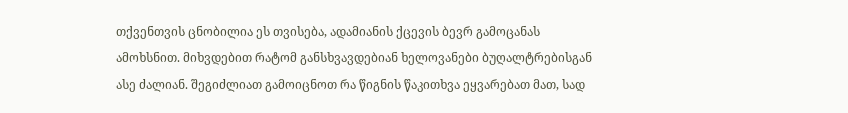თქვენთვის ცნობილია ეს თვისება, ადამიანის ქცევის ბევრ გამოცანას ამოხსნით. მიხვდებით რატომ განსხვავდებიან ხელოვანები ბუღალტრებისგან ასე ძალიან. შეგიძლიათ გამოიცნოთ რა წიგნის წაკითხვა ეყვარებათ მათ, სად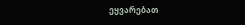ეყვარებათ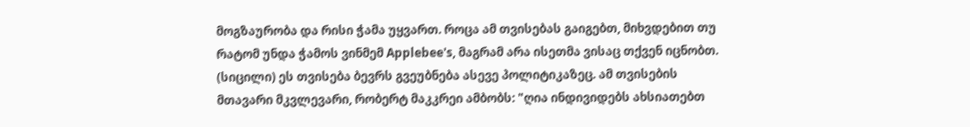მოგზაურობა და რისი ჭამა უყვართ. როცა ამ თვისებას გაიგებთ, მიხვდებით თუ რატომ უნდა ჭამოს ვინმემ Applebee's, მაგრამ არა ისეთმა ვისაც თქვენ იცნობთ. (სიცილი) ეს თვისება ბევრს გვეუბნება ასევე პოლიტიკაზეც. ამ თვისების მთავარი მკვლევარი, რობერტ მაკკრეი ამბობს: "ღია ინდივიდებს ახსიათებთ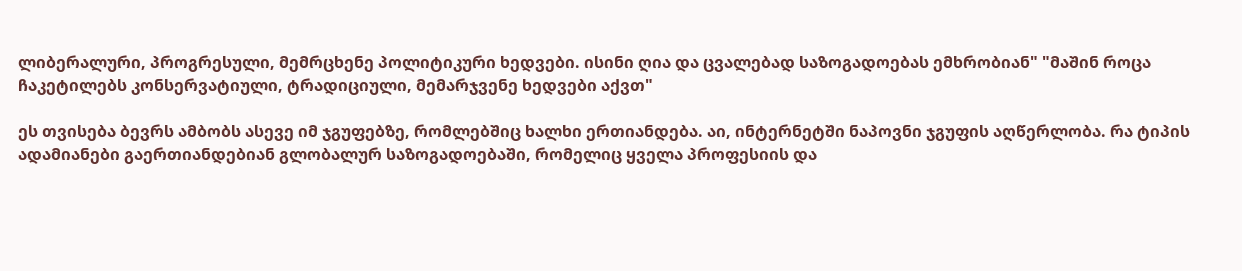ლიბერალური, პროგრესული, მემრცხენე პოლიტიკური ხედვები. ისინი ღია და ცვალებად საზოგადოებას ემხრობიან" "მაშინ როცა ჩაკეტილებს კონსერვატიული, ტრადიციული, მემარჯვენე ხედვები აქვთ"

ეს თვისება ბევრს ამბობს ასევე იმ ჯგუფებზე, რომლებშიც ხალხი ერთიანდება. აი, ინტერნეტში ნაპოვნი ჯგუფის აღწერლობა. რა ტიპის ადამიანები გაერთიანდებიან გლობალურ საზოგადოებაში, რომელიც ყველა პროფესიის და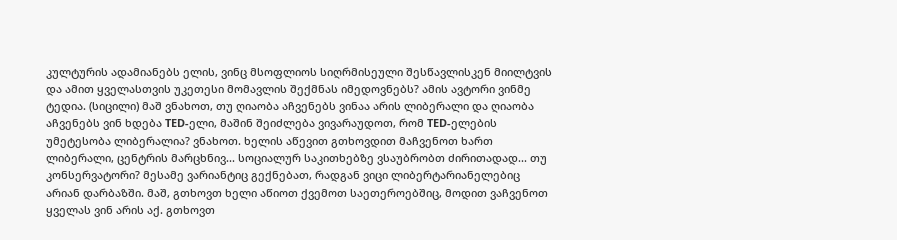კულტურის ადამიანებს ელის, ვინც მსოფლიოს სიღრმისეული შესწავლისკენ მიილტვის და ამით ყველასთვის უკეთესი მომავლის შექმნას იმედოვნებს? ამის ავტორი ვინმე ტედია. (სიცილი) მაშ ვნახოთ, თუ ღიაობა აჩვენებს ვინაა არის ლიბერალი და ღიაობა აჩვენებს ვინ ხდება TED-ელი, მაშინ შეიძლება ვივარაუდოთ, რომ TED-ელების უმეტესობა ლიბერალია? ვნახოთ. ხელის აწევით გთხოვდით მაჩვენოთ ხართ ლიბერალი, ცენტრის მარცხნივ... სოციალურ საკითხებზე ვსაუბრობთ ძირითადად... თუ კონსერვატორი? მესამე ვარიანტიც გექნებათ, რადგან ვიცი ლიბერტარიანელებიც არიან დარბაზში. მაშ, გთხოვთ ხელი აწიოთ ქვემოთ საეთეროებშიც, მოდით ვაჩვენოთ ყველას ვინ არის აქ. გთხოვთ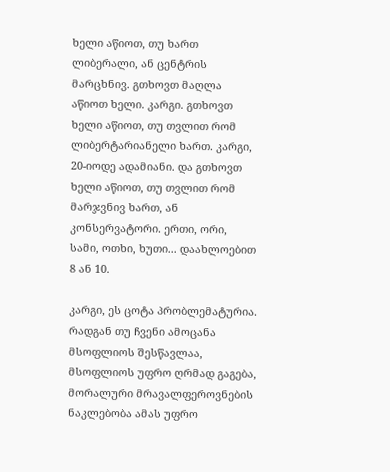ხელი აწიოთ, თუ ხართ ლიბერალი, ან ცენტრის მარცხნივ. გთხოვთ მაღლა აწიოთ ხელი. კარგი. გთხოვთ ხელი აწიოთ, თუ თვლით რომ ლიბერტარიანელი ხართ. კარგი, 20-იოდე ადამიანი. და გთხოვთ ხელი აწიოთ, თუ თვლით რომ მარჯვნივ ხართ, ან კონსერვატორი. ერთი, ორი, სამი, ოთხი, ხუთი... დაახლოებით 8 ან 10.

კარგი, ეს ცოტა პრობლემატურია. რადგან თუ ჩვენი ამოცანა მსოფლიოს შესწავლაა, მსოფლიოს უფრო ღრმად გაგება, მორალური მრავალფეროვნების ნაკლებობა ამას უფრო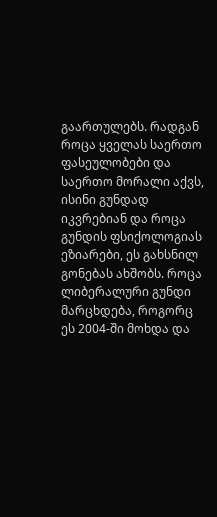გაართულებს. რადგან როცა ყველას საერთო ფასეულობები და საერთო მორალი აქვს, ისინი გუნდად იკვრებიან და როცა გუნდის ფსიქოლოგიას ეზიარები, ეს გახსნილ გონებას ახშობს. როცა ლიბერალური გუნდი მარცხდება, როგორც ეს 2004-ში მოხდა და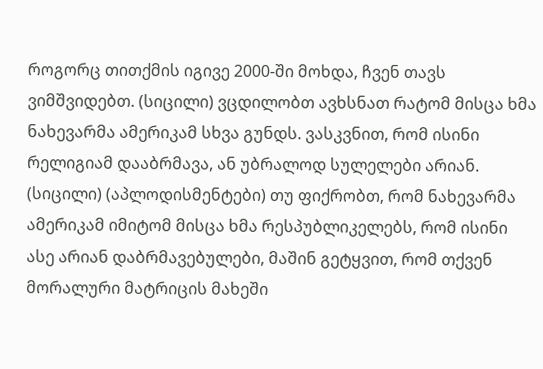როგორც თითქმის იგივე 2000-ში მოხდა, ჩვენ თავს ვიმშვიდებთ. (სიცილი) ვცდილობთ ავხსნათ რატომ მისცა ხმა ნახევარმა ამერიკამ სხვა გუნდს. ვასკვნით, რომ ისინი რელიგიამ დააბრმავა, ან უბრალოდ სულელები არიან. (სიცილი) (აპლოდისმენტები) თუ ფიქრობთ, რომ ნახევარმა ამერიკამ იმიტომ მისცა ხმა რესპუბლიკელებს, რომ ისინი ასე არიან დაბრმავებულები, მაშინ გეტყვით, რომ თქვენ მორალური მატრიცის მახეში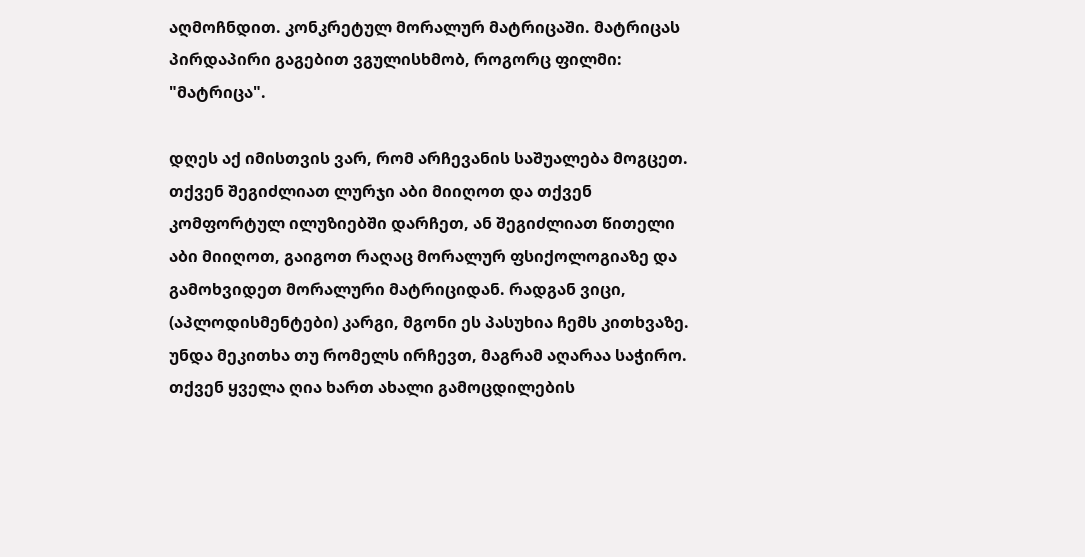აღმოჩნდით. კონკრეტულ მორალურ მატრიცაში. მატრიცას პირდაპირი გაგებით ვგულისხმობ, როგორც ფილმი: "მატრიცა".

დღეს აქ იმისთვის ვარ, რომ არჩევანის საშუალება მოგცეთ. თქვენ შეგიძლიათ ლურჯი აბი მიიღოთ და თქვენ კომფორტულ ილუზიებში დარჩეთ, ან შეგიძლიათ წითელი აბი მიიღოთ, გაიგოთ რაღაც მორალურ ფსიქოლოგიაზე და გამოხვიდეთ მორალური მატრიციდან. რადგან ვიცი, (აპლოდისმენტები) კარგი, მგონი ეს პასუხია ჩემს კითხვაზე. უნდა მეკითხა თუ რომელს ირჩევთ, მაგრამ აღარაა საჭირო. თქვენ ყველა ღია ხართ ახალი გამოცდილების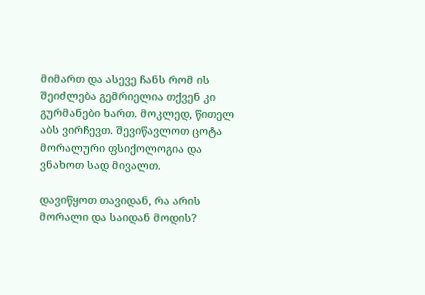მიმართ და ასევე ჩანს რომ ის შეიძლება გემრიელია თქვენ კი გურმანები ხართ. მოკლედ, წითელ აბს ვირჩევთ. შევიწავლოთ ცოტა მორალური ფსიქოლოგია და ვნახოთ სად მივალთ.

დავიწყოთ თავიდან, რა არის მორალი და საიდან მოდის?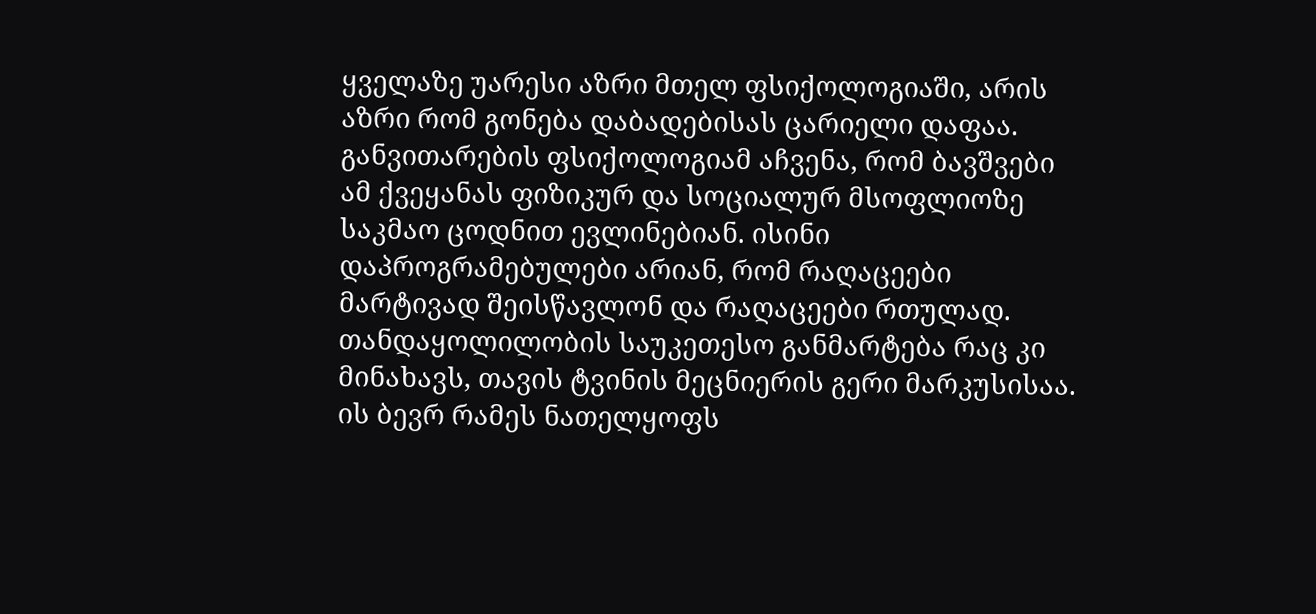ყველაზე უარესი აზრი მთელ ფსიქოლოგიაში, არის აზრი რომ გონება დაბადებისას ცარიელი დაფაა. განვითარების ფსიქოლოგიამ აჩვენა, რომ ბავშვები ამ ქვეყანას ფიზიკურ და სოციალურ მსოფლიოზე საკმაო ცოდნით ევლინებიან. ისინი დაპროგრამებულები არიან, რომ რაღაცეები მარტივად შეისწავლონ და რაღაცეები რთულად. თანდაყოლილობის საუკეთესო განმარტება რაც კი მინახავს, თავის ტვინის მეცნიერის გერი მარკუსისაა. ის ბევრ რამეს ნათელყოფს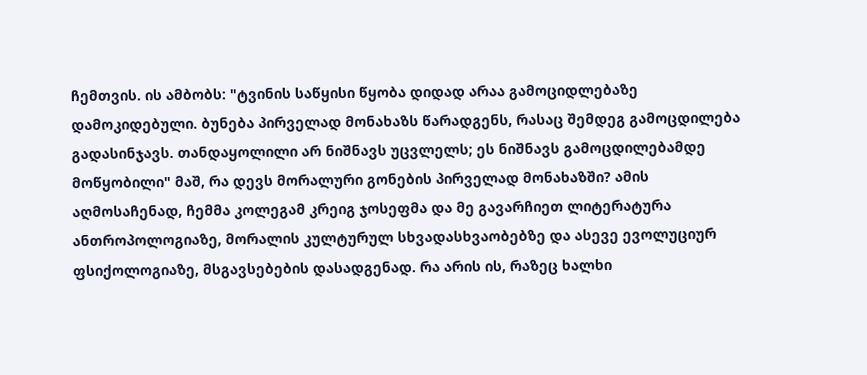ჩემთვის. ის ამბობს: "ტვინის საწყისი წყობა დიდად არაა გამოციდლებაზე დამოკიდებული. ბუნება პირველად მონახაზს წარადგენს, რასაც შემდეგ გამოცდილება გადასინჯავს. თანდაყოლილი არ ნიშნავს უცვლელს; ეს ნიშნავს გამოცდილებამდე მოწყობილი" მაშ, რა დევს მორალური გონების პირველად მონახაზში? ამის აღმოსაჩენად, ჩემმა კოლეგამ კრეიგ ჯოსეფმა და მე გავარჩიეთ ლიტერატურა ანთროპოლოგიაზე, მორალის კულტურულ სხვადასხვაობებზე და ასევე ევოლუციურ ფსიქოლოგიაზე, მსგავსებების დასადგენად. რა არის ის, რაზეც ხალხი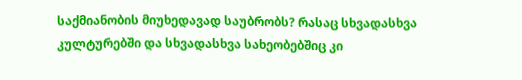საქმიანობის მიუხედავად საუბრობს? რასაც სხვადასხვა კულტურებში და სხვადასხვა სახეობებშიც კი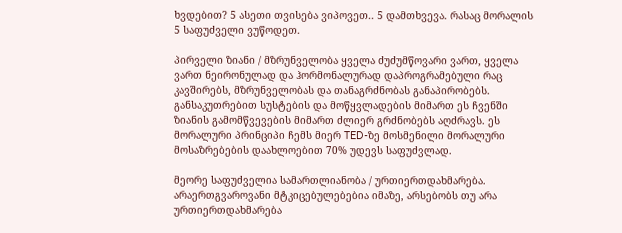ხვდებით? 5 ასეთი თვისება ვიპოვეთ.. 5 დამთხვევა. რასაც მორალის 5 საფუძველი ვუწოდეთ.

პირველი ზიანი / მზრუნველობა ყველა ძუძუმწოვარი ვართ, ყველა ვართ ნეირონულად და ჰორმონალურად დაპროგრამებული რაც კავშირებს, მზრუნველობას და თანაგრძნობას განაპირობებს. განსაკუთრებით სუსტების და მოწყვლადების მიმართ ეს ჩვენში ზიანის გამომწვევების მიმართ ძლიერ გრძნობებს აღძრავს. ეს მორალური პრინციპი ჩემს მიერ TED-ზე მოსმენილი მორალური მოსაზრებების დაახლოებით 70% უდევს საფუძვლად.

მეორე საფუძველია სამართლიანობა / ურთიერთდახმარება. არაერთგვაროვანი მტკიცებულებებია იმაზე, არსებობს თუ არა ურთიერთდახმარება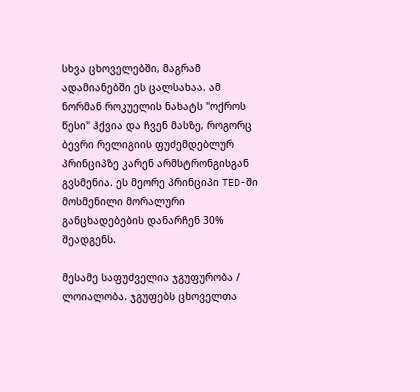სხვა ცხოველებში, მაგრამ ადამიანებში ეს ცალსახაა. ამ ნორმან როკუელის ნახატს "ოქროს წესი" ჰქვია და ჩვენ მასზე, როგორც ბევრი რელიგიის ფუძემდებლურ პრინციპზე კარენ არმსტრონგისგან გვსმენია. ეს მეორე პრინციპი TED-ში მოსმენილი მორალური განცხადებების დანარჩენ 30% შეადგენს.

მესამე საფუძველია ჯგუფურობა / ლოიალობა. ჯგუფებს ცხოველთა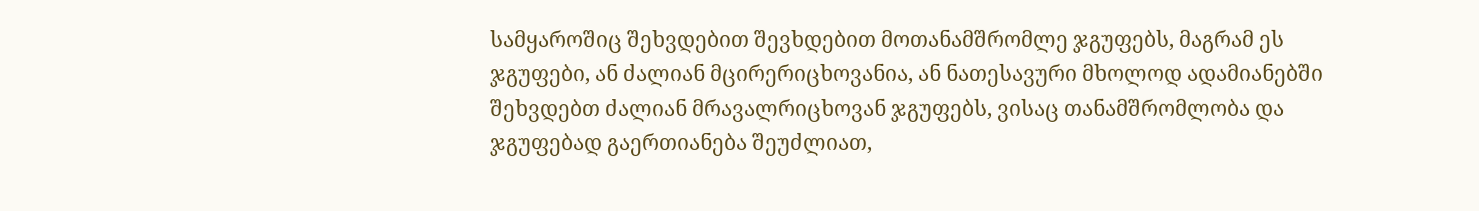სამყაროშიც შეხვდებით შევხდებით მოთანამშრომლე ჯგუფებს, მაგრამ ეს ჯგუფები, ან ძალიან მცირერიცხოვანია, ან ნათესავური მხოლოდ ადამიანებში შეხვდებთ ძალიან მრავალრიცხოვან ჯგუფებს, ვისაც თანამშრომლობა და ჯგუფებად გაერთიანება შეუძლიათ,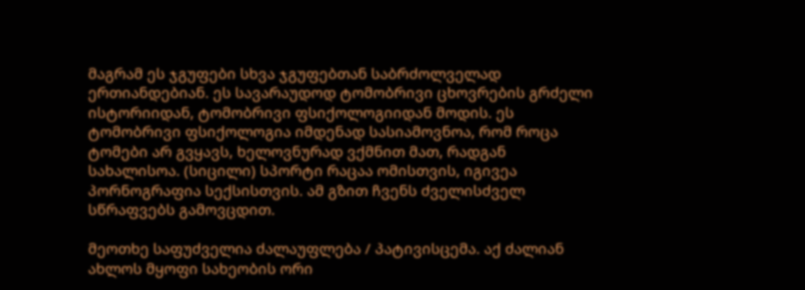მაგრამ ეს ჯგუფები სხვა ჯგუფებთან საბრძოლველად ერთიანდებიან. ეს სავარაუდოდ ტომობრივი ცხოვრების გრძელი ისტორიიდან, ტომობრივი ფსიქოლოგიიდან მოდის. ეს ტომობრივი ფსიქოლოგია იმდენად სასიამოვნოა, რომ როცა ტომები არ გვყავს, ხელოვნურად ვქმნით მათ, რადგან სახალისოა. (სიცილი) სპორტი რაცაა ომისთვის, იგივეა პორნოგრაფია სექსისთვის. ამ გზით ჩვენს ძველისძველ სწრაფვებს გამოვცდით.

მეოთხე საფუძველია ძალაუფლება / პატივისცემა. აქ ძალიან ახლოს მყოფი სახეობის ორი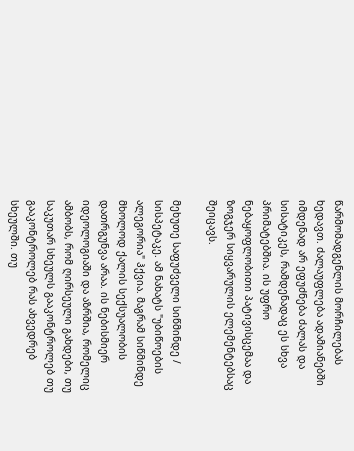წარმომადგენლის მორჩილებას ხედავთ. ძალაუფლება ადამიანებში იმდენად არ ეფუძნება ძალას და სისატიკეს, რამდენადაც ეს სხვა პრიმატებშია. ის უფრო ნებაყოფლობითი პატივისცემაა და ზოგჯერ სიყვარულის ელემენტებსაც შეიცავს.

მეხუთე საფუძველი სიწმინდე / სისპეტაკე. ამ ნახატს "უბიწოების ალეგორია" ჰქვია. მაგრამ სიწმინდე მხოლოდ ქალის სექსუალობის დათრგუნვა არაა. ის ნებისმიერ იდეოლოგიაში და აზრშია, რომელიც ამბობს, რომ ღირსეული გახდები, თუ საკუთარ სხეულს გააკონტროლებ თუ გააკონტროლებ რას ახვედრებ სხეულში. თუ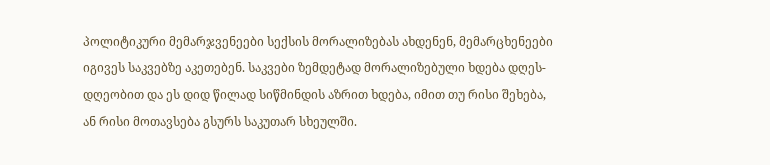პოლიტიკური მემარჯვენეები სექსის მორალიზებას ახდენენ, მემარცხენეები იგივეს საკვებზე აკეთებენ. საკვები ზემდეტად მორალიზებული ხდება დღეს-დღეობით და ეს დიდ წილად სიწმინდის აზრით ხდება, იმით თუ რისი შეხება, ან რისი მოთავსება გსურს საკუთარ სხეულში.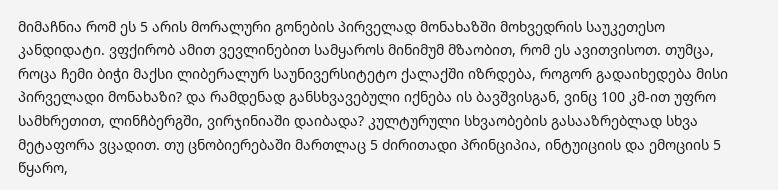მიმაჩნია რომ ეს 5 არის მორალური გონების პირველად მონახაზში მოხვედრის საუკეთესო კანდიდატი. ვფქირობ ამით ვევლინებით სამყაროს მინიმუმ მზაობით, რომ ეს ავითვისოთ. თუმცა, როცა ჩემი ბიჭი მაქსი ლიბერალურ საუნივერსიტეტო ქალაქში იზრდება, როგორ გადაიხედება მისი პირველადი მონახაზი? და რამდენად განსხვავებული იქნება ის ბავშვისგან, ვინც 100 კმ-ით უფრო სამხრეთით, ლინჩბერგში, ვირჯინიაში დაიბადა? კულტურული სხვაობების გასააზრებლად სხვა მეტაფორა ვცადით. თუ ცნობიერებაში მართლაც 5 ძირითადი პრინციპია, ინტუიციის და ემოციის 5 წყარო,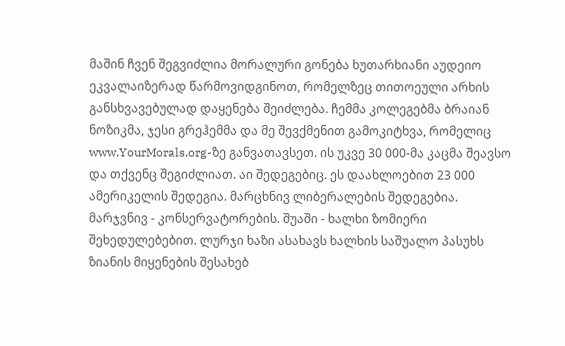მაშინ ჩვენ შეგვიძლია მორალური გონება ხუთარხიანი აუდეიო ეკვალაიზერად წარმოვიდგინოთ, რომელზეც თითოეული არხის განსხვავებულად დაყენება შეიძლება. ჩემმა კოლეგებმა ბრაიან ნოზიკმა, ჯესი გრეჰემმა და მე შევქმენით გამოკიტხვა, რომელიც www.YourMorals.org-ზე განვათავსეთ. ის უკვე 30 000-მა კაცმა შეავსო და თქვენც შეგიძლიათ. აი შედეგებიც. ეს დაახლოებით 23 000 ამერიკელის შედეგია. მარცხნივ ლიბერალების შედეგებია. მარჯვნივ - კონსერვატორების. შუაში - ხალხი ზომიერი შეხედულებებით. ლურჯი ხაზი ასახავს ხალხის საშუალო პასუხს ზიანის მიყენების შესახებ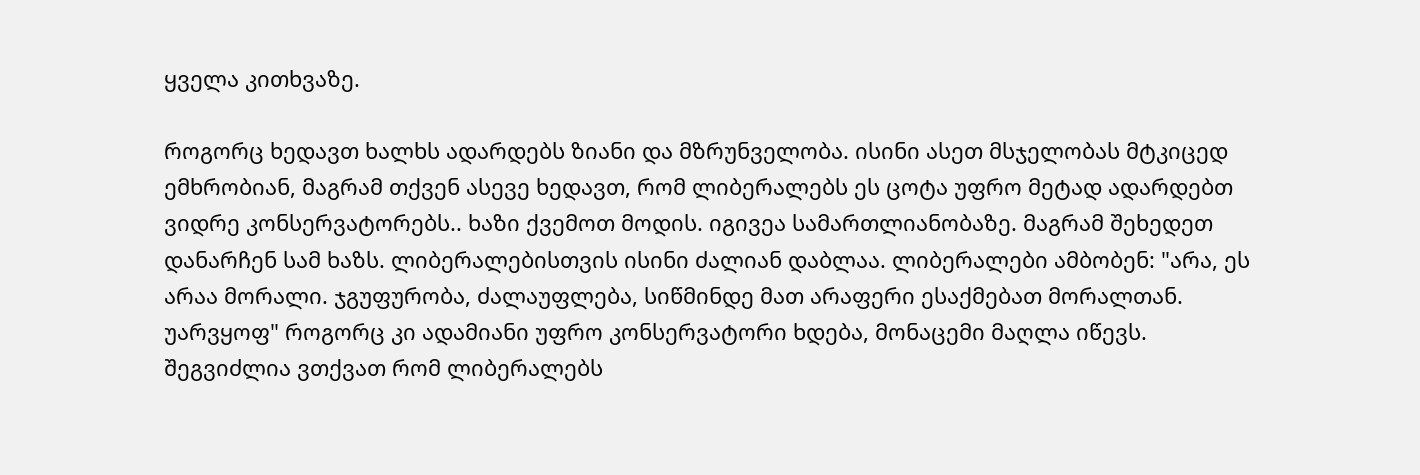ყველა კითხვაზე.

როგორც ხედავთ ხალხს ადარდებს ზიანი და მზრუნველობა. ისინი ასეთ მსჯელობას მტკიცედ ემხრობიან, მაგრამ თქვენ ასევე ხედავთ, რომ ლიბერალებს ეს ცოტა უფრო მეტად ადარდებთ ვიდრე კონსერვატორებს.. ხაზი ქვემოთ მოდის. იგივეა სამართლიანობაზე. მაგრამ შეხედეთ დანარჩენ სამ ხაზს. ლიბერალებისთვის ისინი ძალიან დაბლაა. ლიბერალები ამბობენ: "არა, ეს არაა მორალი. ჯგუფურობა, ძალაუფლება, სიწმინდე მათ არაფერი ესაქმებათ მორალთან. უარვყოფ" როგორც კი ადამიანი უფრო კონსერვატორი ხდება, მონაცემი მაღლა იწევს. შეგვიძლია ვთქვათ რომ ლიბერალებს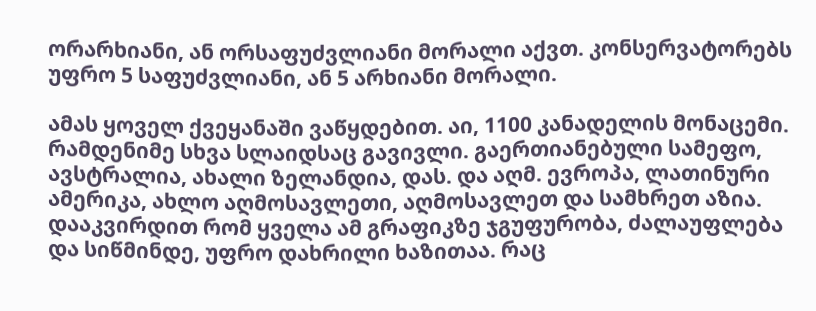ორარხიანი, ან ორსაფუძვლიანი მორალი აქვთ. კონსერვატორებს უფრო 5 საფუძვლიანი, ან 5 არხიანი მორალი.

ამას ყოველ ქვეყანაში ვაწყდებით. აი, 1100 კანადელის მონაცემი. რამდენიმე სხვა სლაიდსაც გავივლი. გაერთიანებული სამეფო, ავსტრალია, ახალი ზელანდია, დას. და აღმ. ევროპა, ლათინური ამერიკა, ახლო აღმოსავლეთი, აღმოსავლეთ და სამხრეთ აზია. დააკვირდით რომ ყველა ამ გრაფიკზე ჯგუფურობა, ძალაუფლება და სიწმინდე, უფრო დახრილი ხაზითაა. რაც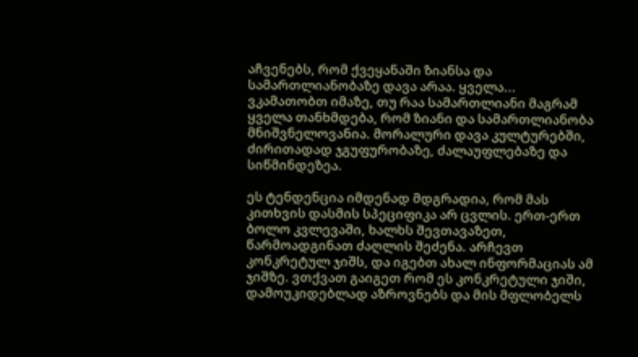აჩვენებს, რომ ქვეყანაში ზიანსა და სამართლიანობაზე დავა არაა. ყველა... ვკამათობთ იმაზე, თუ რაა სამართლიანი მაგრამ ყველა თანხმდება, რომ ზიანი და სამართლიანობა მნიშვნელოვანია. მორალური დავა კულტურებში, ძირითადად ჯგუფურობაზე, ძალაუფლებაზე და სიწმინდეზეა.

ეს ტენდენცია იმდენად მდგრადია, რომ მას კითხვის დასმის სპეციფიკა არ ცვლის. ერთ-ერთ ბოლო კვლევაში, ხალხს შევთავაზეთ, წარმოადგინათ ძაღლის შეძენა. არჩევთ კონკრეტულ ჯიშს, და იგებთ ახალ ინფორმაციას ამ ჯიშზე. ვთქვათ გაიგეთ რომ ეს კონკრეტული ჯიში, დამოუკიდებლად აზროვნებს და მის მფლობელს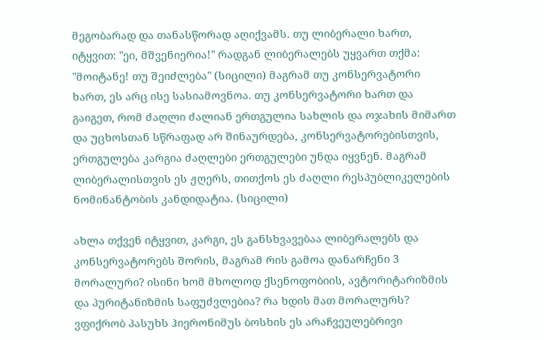მეგობარად და თანასწორად აღიქვამს. თუ ლიბერალი ხართ, იტყვით: "ეი, მშვენიერია!" რადგან ლიბერალებს უყვართ თქმა: "მოიტანე! თუ შეიძლება" (სიცილი) მაგრამ თუ კონსერვატორი ხართ, ეს არც ისე სასიამოვნოა. თუ კონსერვატორი ხართ და გაიგეთ, რომ ძაღლი ძალიან ერთგულია სახლის და ოჯახის მიმართ და უცხოსთან სწრაფად არ შინაურდება, კონსერვატორებისთვის, ერთგულება კარგია ძაღლები ერთგულები უნდა იყვნენ. მაგრამ ლიბერალისთვის ეს ჟღერს, თითქოს ეს ძაღლი რესპუბლიკელების ნომინანტობის კანდიდატია. (სიცილი)

ახლა თქვენ იტყვით, კარგი, ეს განსხვავებაა ლიბერალებს და კონსერვატორებს შორის, მაგრამ რის გამოა დანარჩენი 3 მორალური? ისინი ხომ მხოლოდ ქსენოფობიის, ავტორიტარიზმის და პურიტანიზმის საფუძვლებია? რა ხდის მათ მორალურს? ვფიქრობ პასუხს ჰიერონიმუს ბოსხის ეს არაჩვეულებრივი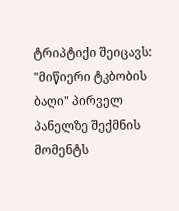ტრიპტიქი შეიცავს: "მიწიერი ტკბობის ბაღი" პირველ პანელზე შექმნის მომენტს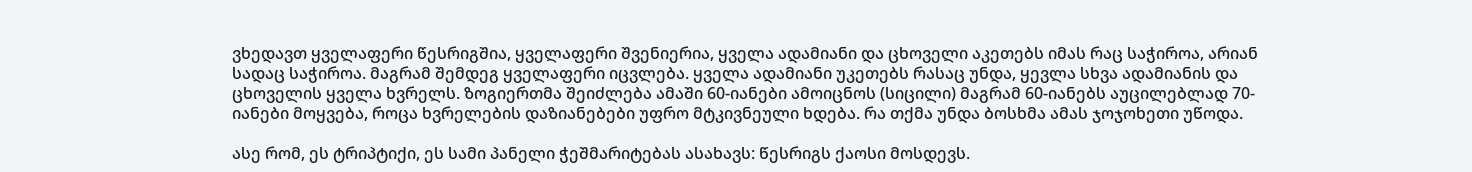ვხედავთ ყველაფერი წესრიგშია, ყველაფერი შვენიერია, ყველა ადამიანი და ცხოველი აკეთებს იმას რაც საჭიროა, არიან სადაც საჭიროა. მაგრამ შემდეგ ყველაფერი იცვლება. ყველა ადამიანი უკეთებს რასაც უნდა, ყევლა სხვა ადამიანის და ცხოველის ყველა ხვრელს. ზოგიერთმა შეიძლება ამაში 60-იანები ამოიცნოს (სიცილი) მაგრამ 60-იანებს აუცილებლად 70-იანები მოყვება, როცა ხვრელების დაზიანებები უფრო მტკივნეული ხდება. რა თქმა უნდა ბოსხმა ამას ჯოჯოხეთი უწოდა.

ასე რომ, ეს ტრიპტიქი, ეს სამი პანელი ჭეშმარიტებას ასახავს: წესრიგს ქაოსი მოსდევს.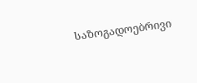საზოგადოებრივი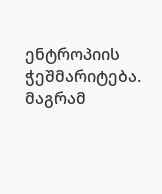ენტროპიის ჭეშმარიტება. მაგრამ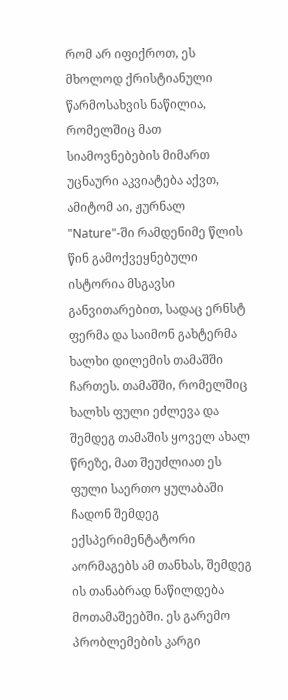რომ არ იფიქროთ, ეს მხოლოდ ქრისტიანული წარმოსახვის ნაწილია, რომელშიც მათ სიამოვნებების მიმართ უცნაური აკვიატება აქვთ, ამიტომ აი, ჟურნალ "Nature"-ში რამდენიმე წლის წინ გამოქვეყნებული ისტორია მსგავსი განვითარებით, სადაც ერნსტ ფერმა და საიმონ გახტერმა ხალხი დილემის თამაშში ჩართეს. თამაშში, რომელშიც ხალხს ფული ეძლევა და შემდეგ თამაშის ყოველ ახალ წრეზე, მათ შეუძლიათ ეს ფული საერთო ყულაბაში ჩადონ შემდეგ ექსპერიმენტატორი აორმაგებს ამ თანხას, შემდეგ ის თანაბრად ნაწილდება მოთამაშეებში. ეს გარემო პრობლემების კარგი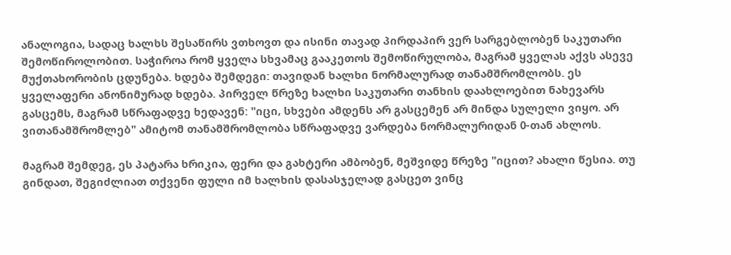ანალოგია, სადაც ხალხს შესაწირს ვთხოვთ და ისინი თავად პირდაპირ ვერ სარგებლობენ საკუთარი შემოწიროლობით. საჭიროა რომ ყველა სხვამაც გააკეთოს შემოწირულობა, მაგრამ ყველას აქვს ასევე მუქთახორობის ცდუნება. ხდება შემდეგი: თავიდან ხალხი ნორმალურად თანამშრომლობს. ეს ყველაფერი ანონიმურად ხდება. პირველ წრეზე ხალხი საკუთარი თანხის დაახლოებით ნახევარს გასცემს, მაგრამ სწრაფადვე ხედავენ: "იცი, სხვები ამდენს არ გასცემენ არ მინდა სულელი ვიყო. არ ვითანამშრომლებ" ამიტომ თანამშრომლობა სწრაფადვე ვარდება ნორმალურიდან 0-თან ახლოს.

მაგრამ შემდეგ, ეს პატარა ხრიკია, ფერი და გახტერი ამბობენ, მეშვიდე წრეზე "იცით? ახალი წესია. თუ გინდათ, შეგიძლიათ თქვენი ფული იმ ხალხის დასასჯელად გასცეთ ვინც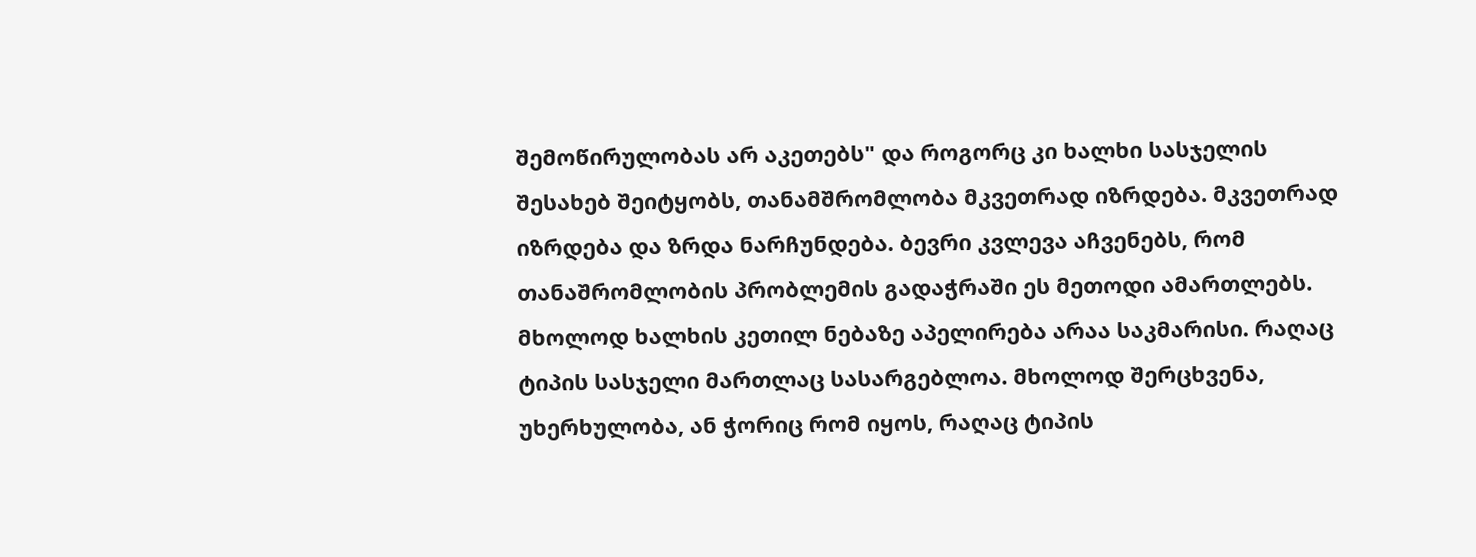შემოწირულობას არ აკეთებს" და როგორც კი ხალხი სასჯელის შესახებ შეიტყობს, თანამშრომლობა მკვეთრად იზრდება. მკვეთრად იზრდება და ზრდა ნარჩუნდება. ბევრი კვლევა აჩვენებს, რომ თანაშრომლობის პრობლემის გადაჭრაში ეს მეთოდი ამართლებს. მხოლოდ ხალხის კეთილ ნებაზე აპელირება არაა საკმარისი. რაღაც ტიპის სასჯელი მართლაც სასარგებლოა. მხოლოდ შერცხვენა, უხერხულობა, ან ჭორიც რომ იყოს, რაღაც ტიპის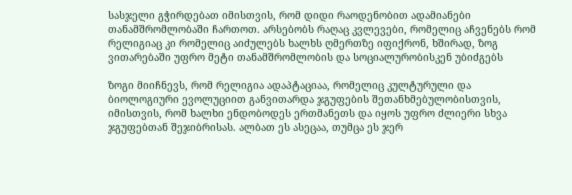სასჯელი გჭირდებათ იმისთვის, რომ დიდი რაოდენობით ადამიანები თანამშრომლობაში ჩართოთ. არსებობს რაღაც კვლევები, რომელიც აჩვენებს რომ რელიგიაც კი რომელიც აიძულებს ხალხს ღმერთზე იფიქრონ, ხშირად, ზოგ ვითარებაში უფრო მეტი თანამშრომლობის და სოციალურობისკენ უბიძგებს

ზოგი მიიჩნევს, რომ რელიგია ადაპტაციაა, რომელიც კულტურული და ბიოლოგიური ევოლუციით განვითარდა ჯგუფების შეთანხმებულობისთვის, იმისთვის, რომ ხალხი ენდობოდეს ერთმანეთს და იყოს უფრო ძლიერი სხვა ჯგუფებთან შეჯიბრისას. ალბათ ეს ასეცაა, თუმცა ეს ჯერ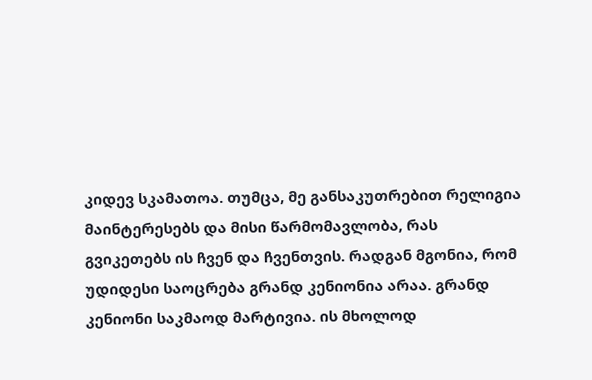კიდევ სკამათოა. თუმცა, მე განსაკუთრებით რელიგია მაინტერესებს და მისი წარმომავლობა, რას გვიკეთებს ის ჩვენ და ჩვენთვის. რადგან მგონია, რომ უდიდესი საოცრება გრანდ კენიონია არაა. გრანდ კენიონი საკმაოდ მარტივია. ის მხოლოდ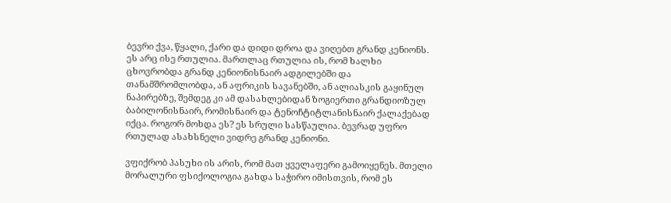ბევრი ქვა, წყალი, ქარი და დიდი დროა და ვიღებთ გრანდ კენიონს. ეს არც ისე რთულია. მართლაც რთულია ის, რომ ხალხი ცხოვრობდა გრანდ კენიონისნაირ ადგილებში და თანამშრომლობდა, ან აფრიკის სავანებში, ან ალიასკის გაყინულ ნაპირებზე, შემდეგ კი ამ დასახლებიდან ზოგიერთი გრანდიოზულ ბაბილონისნაირ, რომისნაირ და ტენოჩტიტლანისნაირ ქალაქებად იქცა. როგორ მოხდა ეს? ეს სრული სასწაულია. ბევრად უფრო რთულად ასახსნელი ვიდრე გრანდ კენიონი.

ვფიქრობ პასუხი ის არის, რომ მათ ყველაფერი გამოიყენეს. მთელი მორალური ფსიქოლოგია გახდა საჭირო იმისთვის, რომ ეს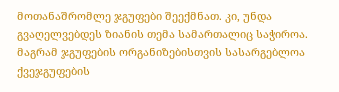მოთანაშრომლე ჯგუფები შეექმნათ. კი, უნდა გვაღელვებდეს ზიანის თემა სამართალიც საჭიროა. მაგრამ ჯგუფების ორგანიზებისთვის სასარგებლოა ქვეჯგუფების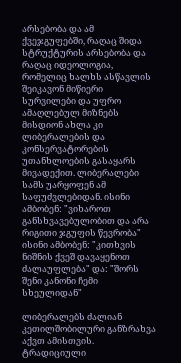არსებობა და ამ ქვეჯგუფებში, რაღაც შიდა სტრუქტურის არსებობა და რაღაც იდეოლოგია, რომელიც ხალხს ასწავლის შეიკავონ მიწიერი სურვილები და უფრო ამაღლებულ მიზნებს მისდიონ ახლა კი ლიბერალების და კონსერვატორების უთანხლოების გასაყარს მივადექით. ლიბერალები სამს უარყოფენ ამ საფუძვლებიდან. ისინი ამბობენ: "ვიხაროთ განსხვავებულობით და არა რიგითი ჯგუფის წევრობა" ისინი ამბობენ: "კითხვის ნიშნის ქვეშ დავაყენოთ ძალაუფლება" და: "შორს შენი კანონი ჩემი სხეულიდან"

ლიბერალებს ძალიან კეთილშობილური განზრახვა აქვთ ამისთვის. ტრადიციული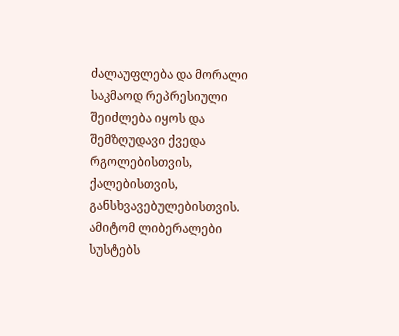ძალაუფლება და მორალი საკმაოდ რეპრესიული შეიძლება იყოს და შემზღუდავი ქვედა რგოლებისთვის, ქალებისთვის, განსხვავებულებისთვის. ამიტომ ლიბერალები სუსტებს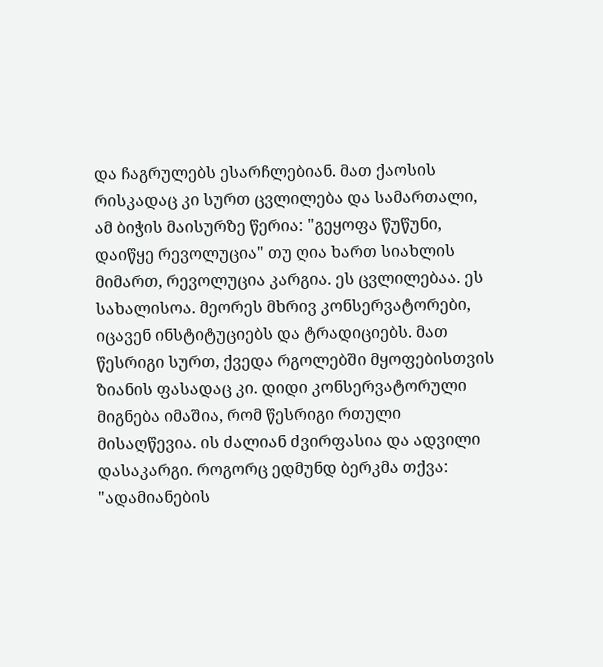და ჩაგრულებს ესარჩლებიან. მათ ქაოსის რისკადაც კი სურთ ცვლილება და სამართალი, ამ ბიჭის მაისურზე წერია: "გეყოფა წუწუნი, დაიწყე რევოლუცია" თუ ღია ხართ სიახლის მიმართ, რევოლუცია კარგია. ეს ცვლილებაა. ეს სახალისოა. მეორეს მხრივ კონსერვატორები, იცავენ ინსტიტუციებს და ტრადიციებს. მათ წესრიგი სურთ, ქვედა რგოლებში მყოფებისთვის ზიანის ფასადაც კი. დიდი კონსერვატორული მიგნება იმაშია, რომ წესრიგი რთული მისაღწევია. ის ძალიან ძვირფასია და ადვილი დასაკარგი. როგორც ედმუნდ ბერკმა თქვა: "ადამიანების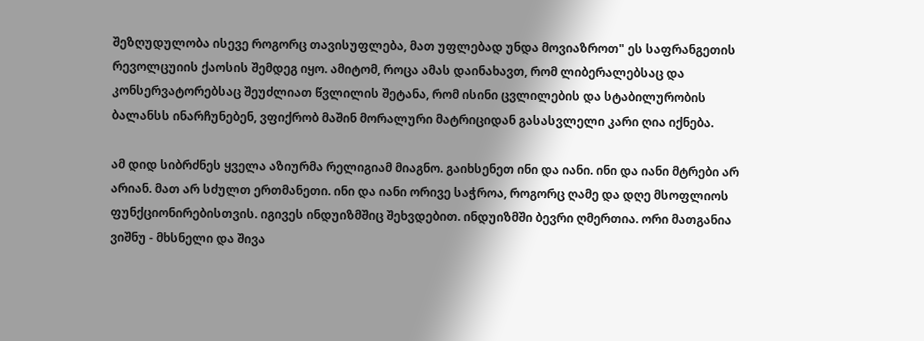შეზღუდულობა ისევე როგორც თავისუფლება, მათ უფლებად უნდა მოვიაზროთ" ეს საფრანგეთის რევოლცუიის ქაოსის შემდეგ იყო. ამიტომ, როცა ამას დაინახავთ, რომ ლიბერალებსაც და კონსერვატორებსაც შეუძლიათ წვლილის შეტანა, რომ ისინი ცვლილების და სტაბილურობის ბალანსს ინარჩუნებენ, ვფიქრობ მაშინ მორალური მატრიციდან გასასვლელი კარი ღია იქნება.

ამ დიდ სიბრძნეს ყველა აზიურმა რელიგიამ მიაგნო. გაიხსენეთ ინი და იანი. ინი და იანი მტრები არ არიან. მათ არ სძულთ ერთმანეთი. ინი და იანი ორივე საჭროა, როგორც ღამე და დღე მსოფლიოს ფუნქციონირებისთვის. იგივეს ინდუიზმშიც შეხვდებით. ინდუიზმში ბევრი ღმერთია. ორი მათგანია ვიშნუ - მხსნელი და შივა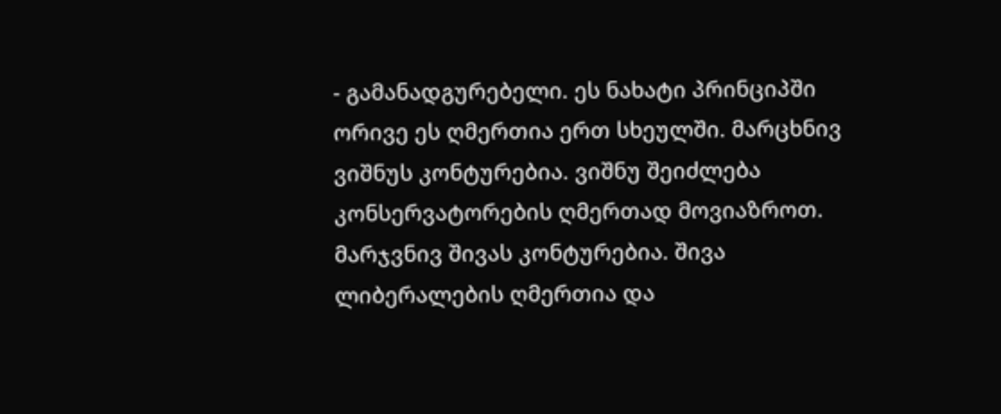- გამანადგურებელი. ეს ნახატი პრინციპში ორივე ეს ღმერთია ერთ სხეულში. მარცხნივ ვიშნუს კონტურებია. ვიშნუ შეიძლება კონსერვატორების ღმერთად მოვიაზროთ. მარჯვნივ შივას კონტურებია. შივა ლიბერალების ღმერთია და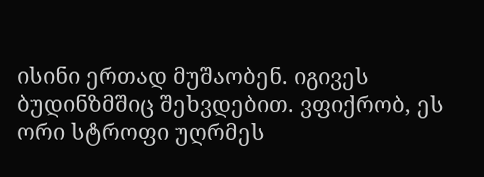ისინი ერთად მუშაობენ. იგივეს ბუდინზმშიც შეხვდებით. ვფიქრობ, ეს ორი სტროფი უღრმეს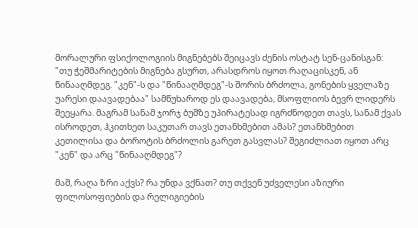მორალური ფსიქოლოგიის მიგნებებს შეიცავს ძენის ოსტატ სენ-ცანისგან: "თუ ჭეშმარიტების მიგნება გსურთ, არასდროს იყოთ რაღაცისკენ, ან წინააღმდეგ. "კენ"-ს და "წინააღმდეგ"-ს შორის ბრძოლა, გონების ყველაზე უარესი დაავადებაა" სამწუხაროდ ეს დაავადება, მსოფლიოს ბევრ ლიდერს შეეყარა. მაგრამ სანამ ჯორჯ ბუშზე უპირატესად იგრძნოდეთ თავს, სანამ ქვას ისროდეთ, ჰკითხეთ საკუთარ თავს ეთანხმებით ამას? ეთანხმებით კეთილისა და ბოროტის ბრძოლის გარეთ გასვლას? შეგიძლიათ იყოთ არც "კენ" და არც "წინააღმდეგ"?

მაშ, რაღა ზრი აქვს? რა უნდა ვქნათ? თუ თქვენ უძველესი აზიური ფილოსოფიების და რელიგიების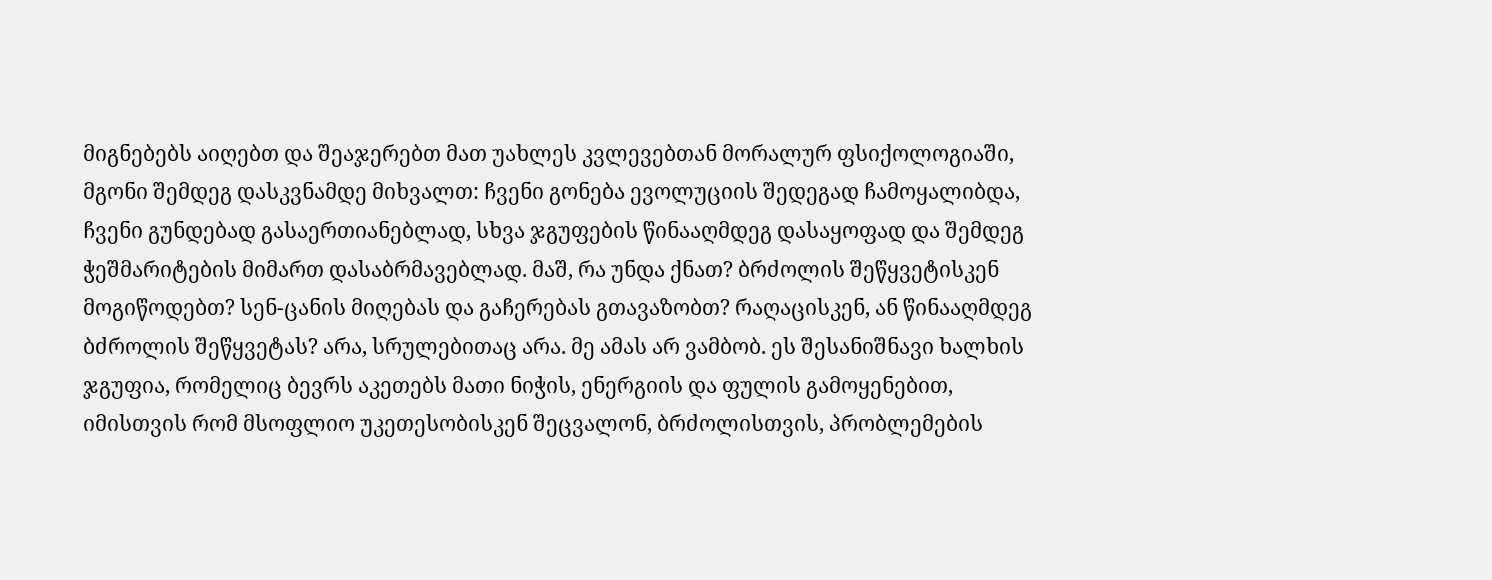მიგნებებს აიღებთ და შეაჯერებთ მათ უახლეს კვლევებთან მორალურ ფსიქოლოგიაში, მგონი შემდეგ დასკვნამდე მიხვალთ: ჩვენი გონება ევოლუციის შედეგად ჩამოყალიბდა, ჩვენი გუნდებად გასაერთიანებლად, სხვა ჯგუფების წინააღმდეგ დასაყოფად და შემდეგ ჭეშმარიტების მიმართ დასაბრმავებლად. მაშ, რა უნდა ქნათ? ბრძოლის შეწყვეტისკენ მოგიწოდებთ? სენ-ცანის მიღებას და გაჩერებას გთავაზობთ? რაღაცისკენ, ან წინააღმდეგ ბძროლის შეწყვეტას? არა, სრულებითაც არა. მე ამას არ ვამბობ. ეს შესანიშნავი ხალხის ჯგუფია, რომელიც ბევრს აკეთებს მათი ნიჭის, ენერგიის და ფულის გამოყენებით, იმისთვის რომ მსოფლიო უკეთესობისკენ შეცვალონ, ბრძოლისთვის, პრობლემების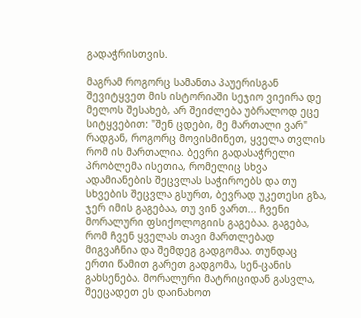გადაჭრისთვის.

მაგრამ როგორც სამანთა პაუერისგან შევიტყვეთ მის ისტორიაში სეჯიო ვიეირა დე მელოს შესახებ, არ შეიძლება უბრალოდ ეცე სიტყვებით: "შენ ცდები, მე მართალი ვარ" რადგან, როგორც მოვისმინეთ, ყველა თვლის რომ ის მართალია. ბევრი გადასაჭრელი პრობლემა ისეთია, რომელიც სხვა ადამიანების შეცვლას საჭიროებს და თუ სხვების შეცვლა გსურთ, ბევრად უკეთესი გზა, ჯერ იმის გაგებაა, თუ ვინ ვართ... ჩვენი მორალური ფსიქოლოგიის გაგებაა. გაგება, რომ ჩვენ ყველას თავი მართლებად მიგვაჩნია და შემდეგ გადგომაა. თუნდაც ერთი წამით გარეთ გადგომა, სენ-ცანის გახსენება. მორალური მატრიციდან გასვლა, შეეცადეთ ეს დაინახოთ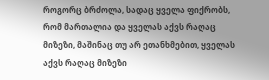როგორც ბრძოლა, სადაც ყველა ფიქრობს, რომ მართალია და ყველას აქვს რაღაც მიზეზი, მაშინაც თუ არ ეთანხმებით, ყველას აქვს რაღაც მიზეზი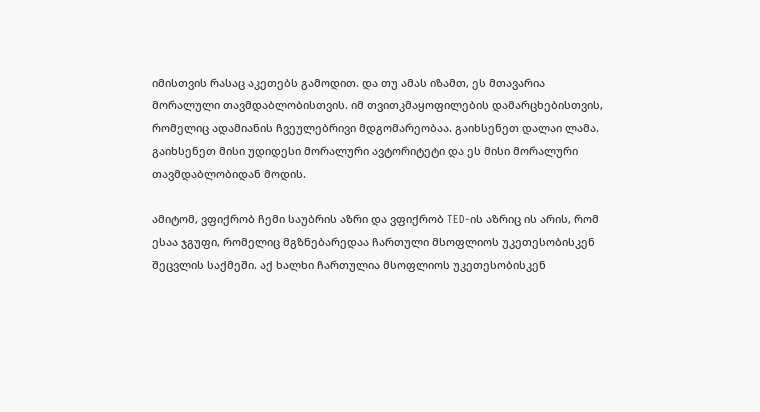იმისთვის რასაც აკეთებს გამოდით. და თუ ამას იზამთ, ეს მთავარია მორალული თავმდაბლობისთვის. იმ თვითკმაყოფილების დამარცხებისთვის, რომელიც ადამიანის ჩვეულებრივი მდგომარეობაა. გაიხსენეთ დალაი ლამა. გაიხსენეთ მისი უდიდესი მორალური ავტორიტეტი და ეს მისი მორალური თავმდაბლობიდან მოდის.

ამიტომ, ვფიქრობ ჩემი საუბრის აზრი და ვფიქრობ TED-ის აზრიც ის არის, რომ ესაა ჯგუფი, რომელიც მგზნებარედაა ჩართული მსოფლიოს უკეთესობისკენ შეცვლის საქმეში. აქ ხალხი ჩართულია მსოფლიოს უკეთესობისკენ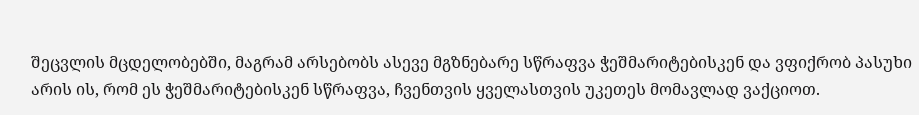შეცვლის მცდელობებში, მაგრამ არსებობს ასევე მგზნებარე სწრაფვა ჭეშმარიტებისკენ და ვფიქრობ პასუხი არის ის, რომ ეს ჭეშმარიტებისკენ სწრაფვა, ჩვენთვის ყველასთვის უკეთეს მომავლად ვაქციოთ.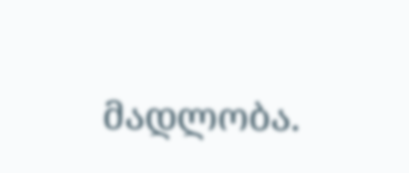მადლობა.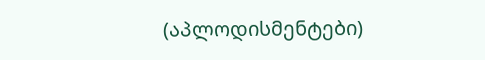(აპლოდისმენტები)